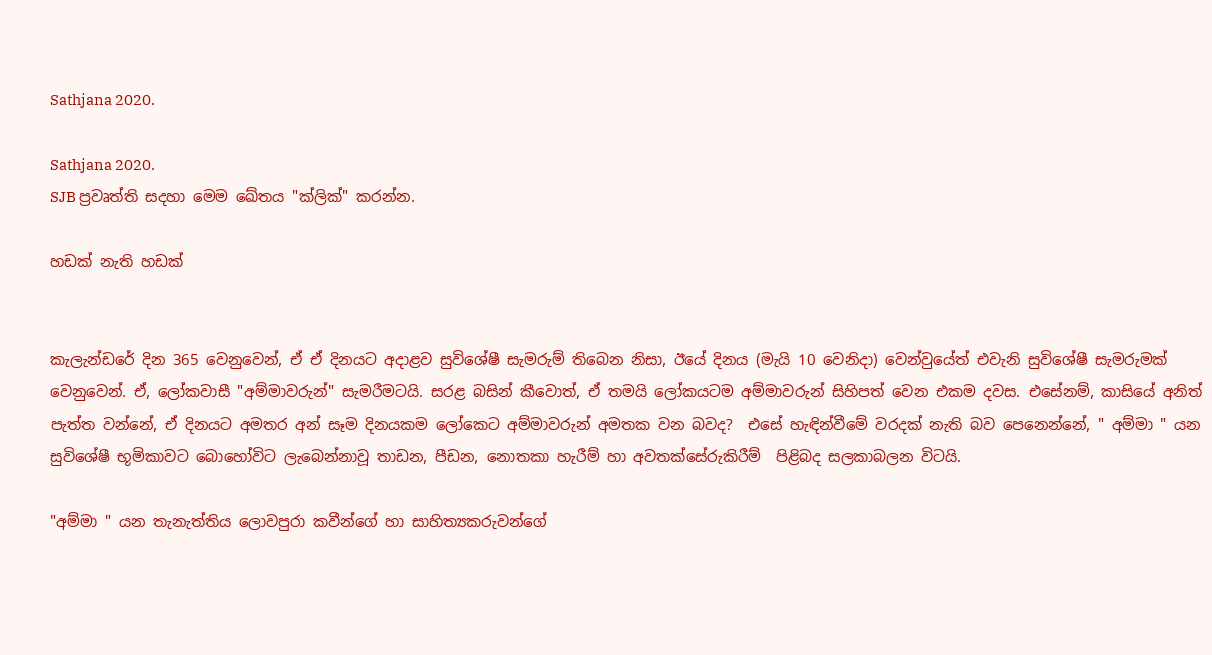Sathjana 2020.

Sathjana 2020.
SJB ප්‍රවෘත්ති සදහා මෙම ඛේතය "ක්ලික්" කරන්න.

හඩක් නැති හඩක්


කැලැන්ඩරේ දින 365 වෙනුවෙන්, ඒ ඒ දිනයට අදාළව සුවිශේෂී සැමරුම් තිබෙන නිසා, ඊයේ දිනය (මැයි 10 වෙනිදා) වෙන්වුයේත් එවැනි සුවිශේෂී සැමරුමක් වෙනුවෙන්. ඒ, ලෝකවාසී "අම්මාවරුන්" සැමරීමටයි. සරළ බසින් කීවොත්, ඒ තමයි ලෝකයටම අම්මාවරුන් සිහිපත් වෙන එකම දවස. එසේනම්, කාසියේ අනිත් පැත්ත වන්නේ, ඒ දිනයට අමතර අන් සෑම දිනයකම ලෝකෙට අම්මාවරුන් අමතක වන බවද?  එසේ හැඳින්වීමේ වරදක් නැති බව පෙනෙන්නේ, " අම්මා " යන සුවිශේෂී භූමිකාවට බොහෝවිට ලැබෙන්නාවූ තාඩන, පීඩන, නොතකා හැරීම් හා අවතක්සේරුකිරීම්  පිළිබද සලකාබලන විටයි.

"අම්මා " යන තැනැත්තිය ලොවපුරා කවීන්ගේ හා සාහිත්‍යකරුවන්ගේ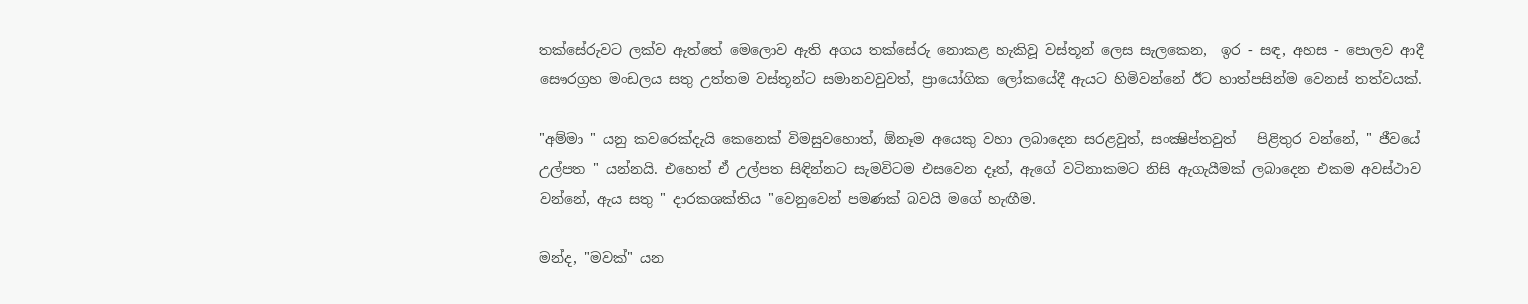තක්සේරුවට ලක්ව ඇත්තේ මෙලොව ඇති අගය තක්සේරු නොකළ හැකිවූ වස්තූන් ලෙස සැලකෙන,  ඉර - සඳ, අහස - පොලව ආදී සෞරග්‍රහ මංඩලය සතු උත්තම වස්තූන්ට සමානවවුවත්, ප්‍රායෝගික ලෝකයේදී ඇයට හිමිවන්නේ ඊට හාත්පසින්ම වෙනස් තත්වයක්‌.

"අම්මා " යනු කවරෙක්දැයි කෙනෙක් විමසුවහොත්, ඕනෑම අයෙකු වහා ලබාදෙන සරළවුත්, සංක්‍ෂිප්තවුත්   පිළිතුර වන්නේ, " ජීවයේ උල්පත " යන්නයි. එහෙත් ඒ උල්පත සිඳින්නට සැමවිටම එසවෙන දෑත්, ඇගේ වටිනාකමට නිසි ඇගැයීමක්‌ ලබාදෙන එකම අවස්ථාව වන්නේ, ඇය සතු " දාරකශක්තිය "වෙනුවෙන් පමණක් බවයි මගේ හැඟීම.

මන්ද, "මවක්" යන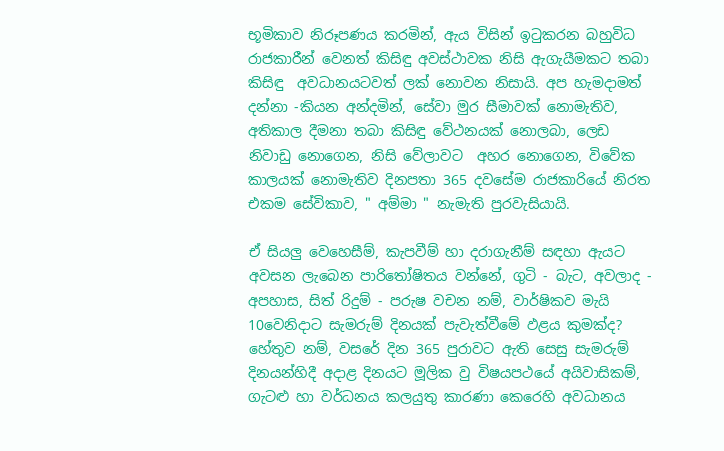භූමිකාව නිරූපණය කරමින්, ඇය විසින් ඉටුකරන බහුවිධ රාජකාරීන් වෙනත් කිසිඳු අවස්ථාවක නිසි ඇගැයීමකට තබා කිසිඳු  අවධානයටවත් ලක්‌ නොවන නිසායි. අප හැමදාමත් දන්නා -කියන අන්දමින්, සේවා මුර සීමාවක් නොමැතිව, අතිකාල දීමනා තබා කිසිඳු වේථනයක් නොලබා, ලෙඩ නිවාඩු නොගෙන, නිසි වේලාවට  අහර නොගෙන, විවේක කාලයක් නොමැතිව දිනපතා 365 දවසේම රාජකාරියේ නිරත එකම සේවිකාව, " අම්මා " නැමැති පුරවැසියායි.

ඒ සියලු වෙහෙසීම්, කැපවීම් හා දරාගැනීම් සඳහා ඇයට අවසන ලැබෙන පාරිතෝෂිතය වන්නේ, ගුටි - බැට, අවලාද - අපහාස, සිත් රිදුම් - පරුෂ වචන නම්, වාර්ෂිකව මැයි 10වෙනිදාට සැමරුම් දිනයක් පැවැත්වීමේ ඵළය කුමක්ද? හේතුව නම්, වසරේ දින 365 පුරාවට ඇති සෙසු සැමරුම් දිනයන්හිදී අදාළ දිනයට මූලික වු විෂයපථයේ අයිවාසිකම්, ගැටළු හා වර්ධනය කලයුතු කාරණා කෙරෙහි අවධානය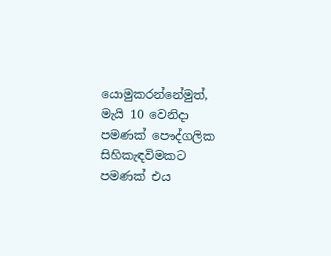යොමුකරන්නේමුත්, මැයි 10 වෙනිදා පමණක් පෞද්ගලික සිහිකැඳවිමකට පමණක් එය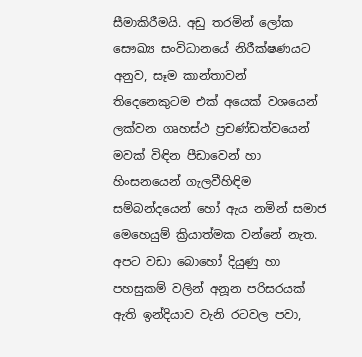සීමාකිරීමයි. අඩු තරමින් ලෝක සෞඛ්‍ය සංවිධානයේ නිරීක්ෂණයට අනුව, සෑම කාන්තාවන් තිදෙනෙකුටම එක් අයෙක් වශයෙන් ලක්වන ගෘහස්ථ ප්‍රචණ්ඩත්වයෙන් මවක් විඳින පීඩාවෙන් හා හිංසනයෙන් ගැලවීහිඳිම  සම්බන්දයෙන් හෝ ඇය නමින් සමාජ මෙහෙයුම් ක්‍රියාත්මක වන්නේ නැත.  අපට වඩා බොහෝ දියුණු හා පහසුකම් වලින් අනූන පරිසරයක්‌ ඇති ඉන්දියාව වැනි රටවල පවා,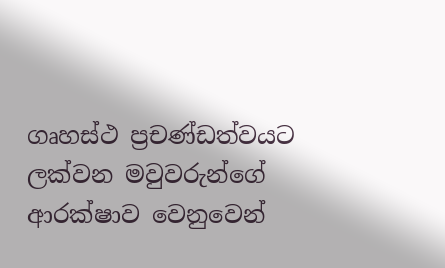ගෘහස්ථ ප්‍රචණ්ඩත්වයට ලක්වන මවුවරුන්ගේ ආරක්ෂාව වෙනුවෙන්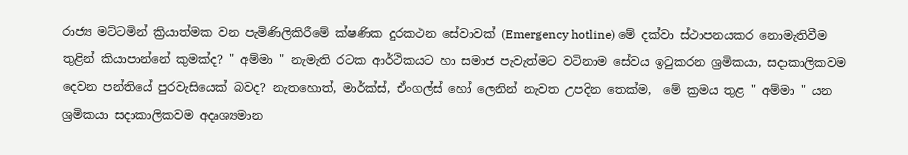රාජ්‍ය මට්ටමින් ක්‍රියාත්මක වන පැමිණිලිකිරීමේ ක්ෂණික දුරකථන සේවාවක් (Emergency hotline) මේ දක්වා ස්ථාපනයකර නොමැතිවීම තුළින් කියාපාන්නේ කුමක්ද? " අම්මා " නැමැති රටක ආර්ථිකයට හා සමාජ පැවැත්මට වටිනාම සේවය ඉටුකරන ශ්‍රමිකයා, සදාකාලිකවම දෙවන පන්තියේ පුරවැසියෙක් බවද? නැතහොත්, මාර්ක්‌ස්, ඒංගල්ස් හෝ ලෙනින් නැවත උපදින තෙක්ම,  මේ ක්‍රමය තුළ " අම්මා " යන ශ්‍රමිකයා සදාකාලිකවම අදෘශ්‍යමාන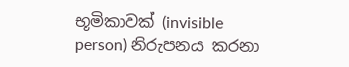භූමිකාවක් (invisible person) නිරුපනය කරනා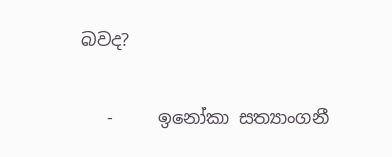බවද?

   -     ඉනෝකා සත්‍යාංගනී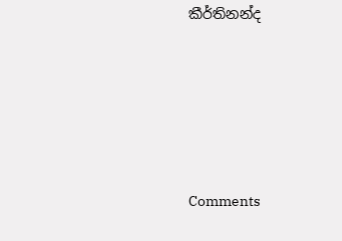කීර්තිනන්ද





Comments